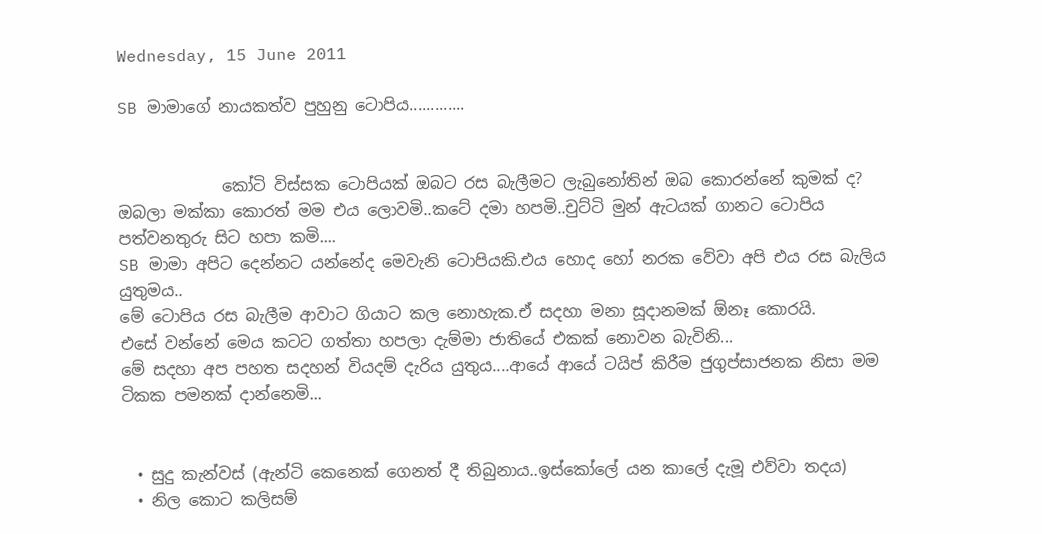Wednesday, 15 June 2011

SB මාමාගේ නායකත්ව පුහුනු ටොපිය.............


             කෝටි විස්සක ටොපියක් ඔබට රස බැලීමට ලැබුනෝතින් ඔබ කොරන්නේ කුමක් ද?
ඔබලා මක්කා කොරත් මම එය ලොවමි..කටේ දමා හපමි..චුට්ටි මුන් ඇටයක් ගානට ටොපිය පත්වනතුරු සිට හපා කමි....
SB මාමා අපිට දෙන්නට යන්නේද මෙවැනි ටොපියකි.එය හොද හෝ නරක වේවා අපි එය රස බැලිය යුතුමය..
මේ ටොපිය රස බැලීම ආවාට ගියාට කල නොහැක.ඒ සදහා මනා සූදානමක් ඕනෑ කොරයි.
එසේ වන්නේ මෙය කටට ගත්තා හපලා දැම්මා ජාතියේ එකක් නොවන බැවිනි...
මේ සදහා අප පහත සදහන් වියදම් දැරිය යුතුය....ආයේ ආයේ ටයිප් කිරීම ජුගුප්සාජනක නිසා මම ටිකක පමනක් දාන්නෙමි...


  • සුදු කැන්වස් (ඇන්ටි කෙනෙක් ගෙනත් දී තිබුනාය..ඉස්කෝලේ යන කාලේ දැමූ එව්වා තදය)
  • නිල කොට කලිසම්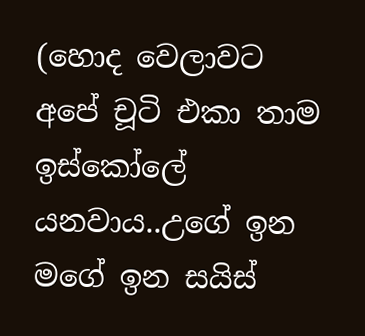(හොද වෙලාවට අපේ චූටි එකා තාම ඉස්කෝලේ යනවාය..උගේ ඉන මගේ ඉන සයිස්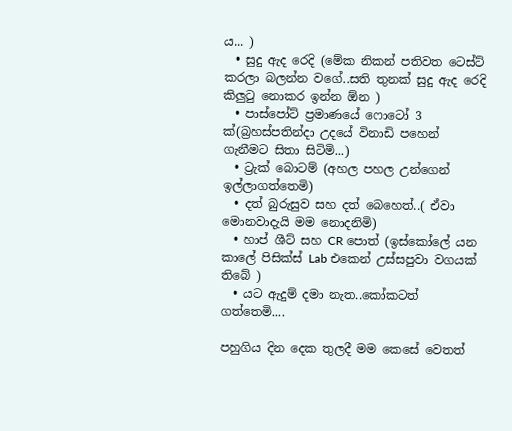ය... )
  • සුදු ඇද රෙදි (මේක නිකන් පතිවත ටෙස්ට් කරලා බලන්න වගේ..සති තුනක් සුදු ඇද රෙදි කිලුටු නොකර ඉන්න ඕන )
  • පාස්පෝට් ප්‍රමාණයේ ෆොටෝ 3 ක්(බ්‍රහස්පතින්දා උදයේ විනාඩි පහෙන් ගැනීමට සිතා සිටිමි...)
  • ට්‍රැක් බොටම් (අහල පහල උන්ගෙන් ඉල්ලාගත්තෙමි)
  • දත් බුරුසුව සහ දත් බෙහෙත්..( ඒවා මොනවාදැයි මම නොදනිමි)
  • හාප් ශීට් සහ CR පොත් (ඉස්කෝලේ යන කාලේ පිසික්ස් Lab එකෙන් උස්සපුවා වගයක් තිබේ )
  • යට ඇදුම් දමා නැත..කෝකටත් ගත්තෙමි....

පහුගිය දින දෙක තුලදී මම කෙසේ වෙතත්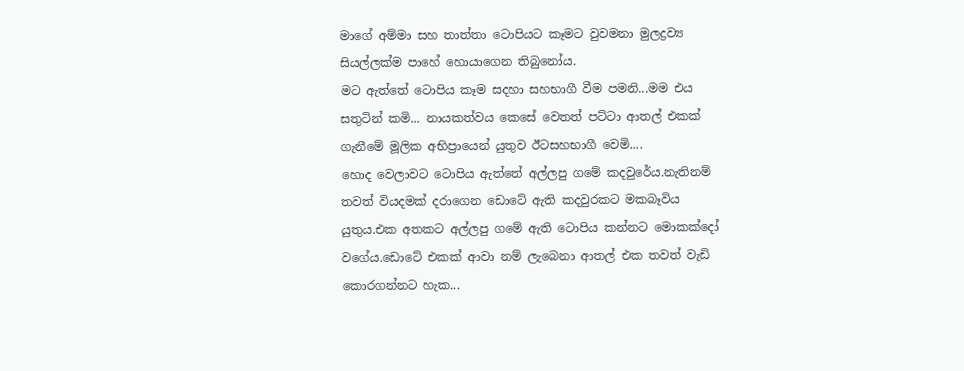මාගේ අම්මා සහ තාත්තා ටොපියට කෑමට වුවමනා මුලද්‍රව්‍ය සියල්ලක්ම පාහේ හොයාගෙන තිබුනෝය.
මට ඇත්තේ ටොපිය කෑම සදහා සහභාගී වීම පමනි...මම එය සතුටින් කමි... නායකත්වය කෙසේ වෙතත් පට්ටා ආතල් එකක් ගැනීමේ මූලික අභිප්‍රායෙන් යුතුව ඊටසහභාගී වෙමි....
හොද වෙලාවට ටොපිය ඇත්තේ අල්ලපු ගමේ කදවුරේය.නැතිනම් තවත් වියදමක් දරාගෙන ඩොටේ ඇති කදවුරකට මකබෑවිය යුතුය.එක අතකට අල්ලපු ගමේ ඇති ටොපිය කන්නට මොකක්දෝ වගේය.ඩොටේ එකක් ආවා නම් ලැබෙනා ආතල් එක තවත් වැඩි කොරගන්නට හැක...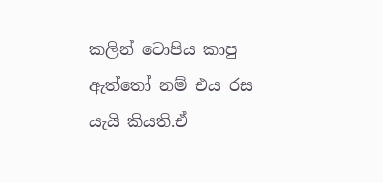කලින් ටොපිය කාපු ඇත්තෝ නම් එය රස යැයි කියති.ඒ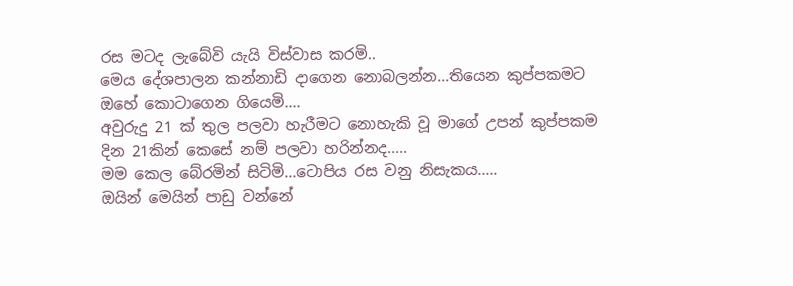රස මටද ලැබේවි යැයි විස්වාස කරමි..
මෙය දේශපාලන කන්නාඩි දාගෙන නොබලන්න...තියෙන කුප්පකමට ඔහේ කොටාගෙන ගියෙමි....
අවුරුදු 21 ක් තුල පලවා හැරීමට නොහැකි වූ මාගේ උපන් කුප්පකම දින 21කින් කෙසේ නම් පලවා හරින්නද.....
මම කෙල බේරමින් සිටිමි...ටොපිය රස වනු නිසැකය.....
ඔයින් මෙයින් පාඩු වන්නේ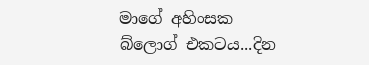මාගේ අහිංසක බ්ලොග් එකටය...දින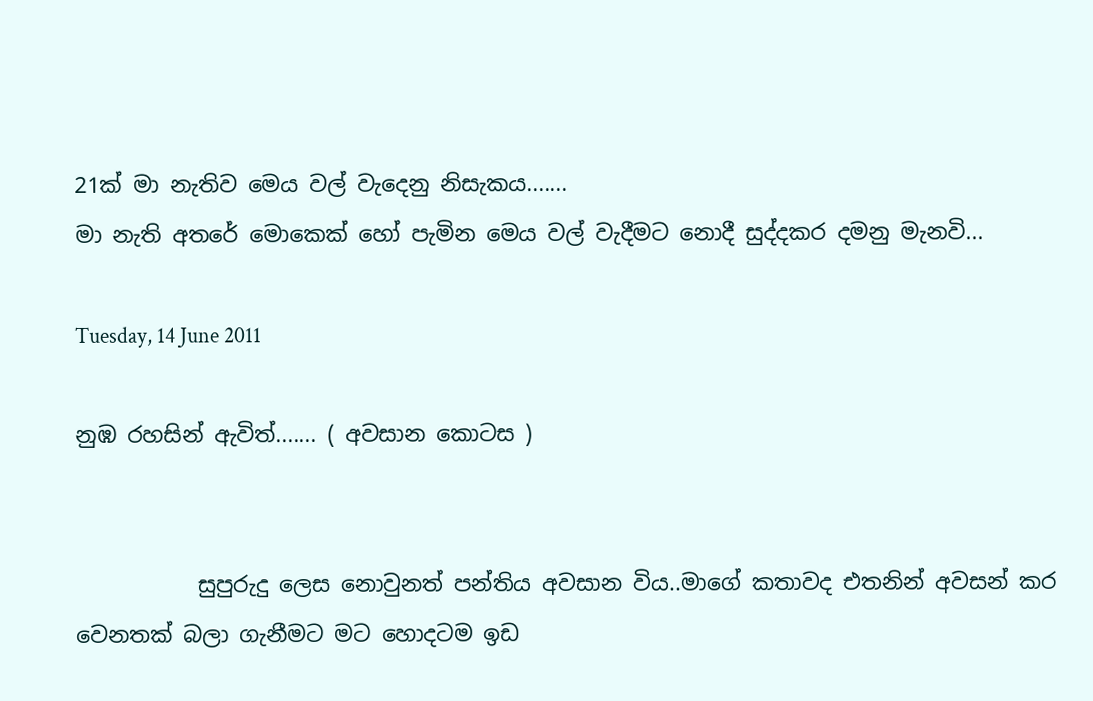21ක් මා නැතිව මෙය වල් වැදෙනු නිසැකය.......
මා නැති අතරේ මොකෙක් හෝ පැමින මෙය වල් වැදීමට නොදී සුද්දකර දමනු මැනවි...

Tuesday, 14 June 2011

නුඹ රහසින් ඇවිත්....... ( අවසාන කොටස )


           සුපුරුදු ලෙස නොවුනත් පන්තිය අවසාන විය..මාගේ කතාවද එතනින් අවසන් කර වෙනතක් බලා ගැනීමට මට හොදටම ඉඩ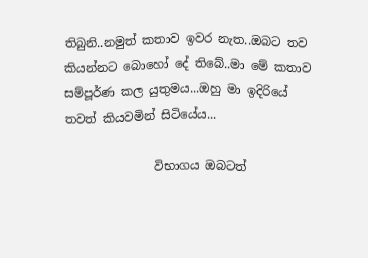තිබුනි..නමුත් කතාව ඉවර නැත..ඔබට තව කියන්නට බොහෝ දේ තිබේ..මා මේ කතාව සම්පූර්ණ කල යුතුමය...ඔහු මා ඉදිරියේ තවත් කියවමින් සිටියේය...

               විභාගය ඔබටත්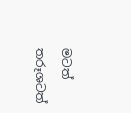මටත් තරූශටත්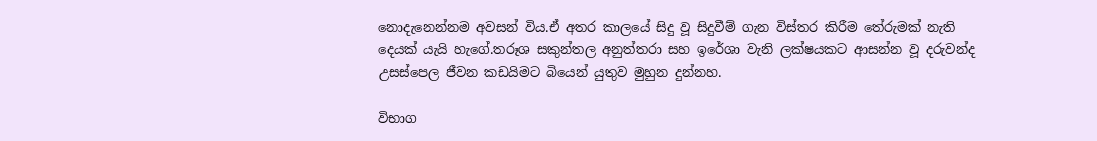නොදැනෙන්නම අවසන් විය.ඒ අතර කාලයේ සිදු වූ සිදුවීම් ගැන විස්තර කිරීම තේරුමක් නැති දෙයක් යැයි හැගේ.තරූශ සකුන්තල අනුත්තරා සහ ඉරේශා වැනි ලක්ෂයකට ආසන්න වූ දරුවන්ද උසස්පෙල ජීවන කඩයිමට බියෙන් යුතුව මුහුන දුන්නහ.

විභාග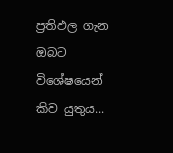ප්‍රතිඵල ගැන ඔබට විශේෂයෙන් කිව යුතුය...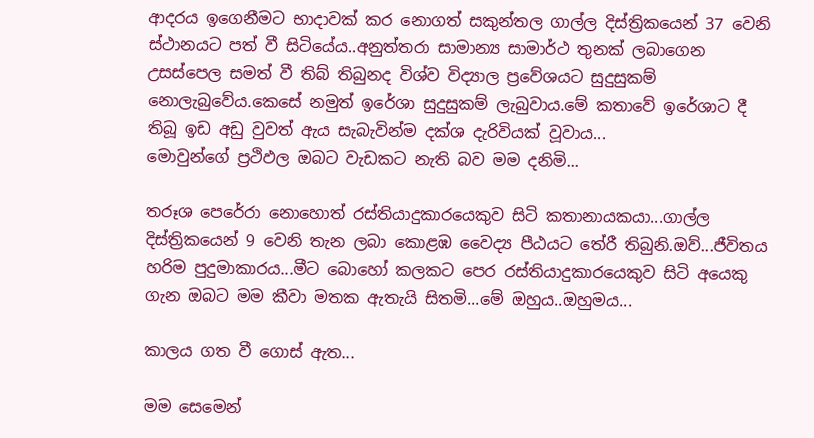ආදරය ඉගෙනීමට භාදාවක් කර නොගත් සකුන්තල ගාල්ල දිස්ත්‍රිකයෙන් 37 වෙනි ස්ථානයට පත් වී සිටියේය..අනුත්තරා සාමාන්‍ය සාමාර්ථ තුනක් ලබාගෙන උසස්පෙල සමත් වී තිබ් තිබුනද විශ්ව විද්‍යාල ප්‍රවේශයට සුදුසුකම් නොලැබුවේය.කෙසේ නමුත් ඉරේශා සුදුසුකම් ලැබුවාය.මේ කතාවේ ඉරේශාට දී තිබූ ඉඩ අඩු වුවත් ඇය සැබැවින්ම දක්ශ දැරිවියක් වූවාය...
මොවුන්ගේ ප්‍රථිඵල ඔබට වැඩකට නැති බව මම දනිමි...

තරූශ පෙරේරා නොහොත් රස්තියාදුකාරයෙකුව සිටි කතානායකයා...ගාල්ල දිස්ත්‍රිකයෙන් 9 වෙනි තැන ලබා කොළඹ වෛද්‍ය පීඨයට තේරී තිබුනි.ඔව්...ජීවිතය හරිම පුදුමාකාරය...මීට බොහෝ කලකට පෙර රස්තියාදුකාරයෙකුව සිටි අයෙකු ගැන ඔබට මම කීවා මතක ඇතැයි සිතමි...මේ ඔහුය..ඔහුමය...

කාලය ගත වී ගොස් ඇත...

මම සෙමෙන්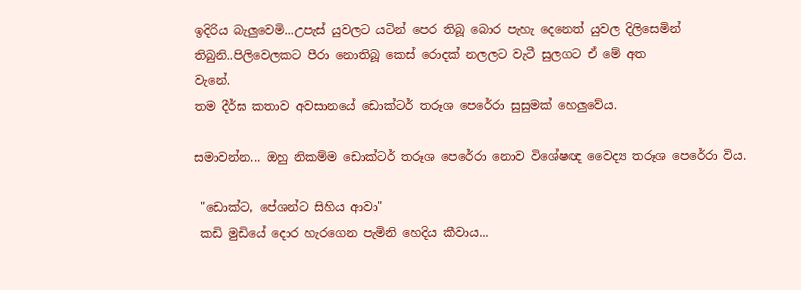ඉදිරිය බැලුවෙමි...උපැස් යුවලට යටින් පෙර තිබූ බොර පැහැ දෙනෙත් යුවල දිලිසෙමින් තිබුනි..පිලිවෙලකට පීරා නොතිබූ කෙස් රොදක් නලලට වැටී සුලගට ඒ මේ අත
වැනේ.
තම දීර්ඝ කතාව අවසානයේ ඩොක්ටර් තරූශ පෙරේරා සුසුමක් හෙලුවේය.

සමාවන්න... ඔහු නිකම්ම ඩොක්ටර් තරූශ පෙරේරා නොව විශේෂඥ වෛද්‍ය තරූශ පෙරේරා විය.

 "ඩොක්ට, පේශන්ට සිහිය ආවා"
 කඩි මුඩියේ දොර හැරගෙන පැමිනි හෙදිය කීවාය...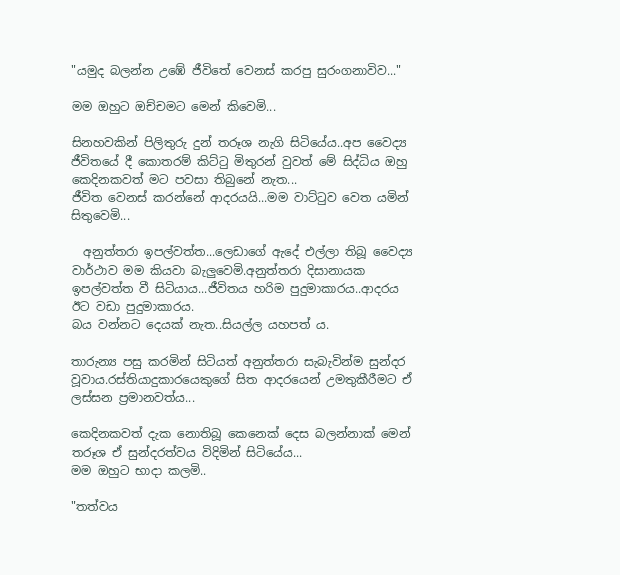"යමුද බලන්න උඹේ ජීවිතේ වෙනස් කරපු සුරංගනාවිව..."

මම ඔහුට ඔච්චමට මෙන් කිවෙමි...

සිනහවකින් පිලිතුරු දුන් තරූශ නැගි සිටියේය..අප වෛද්‍ය ජීවිතයේ දී කොතරම් කිට්ටු මිතුරන් වුවත් මේ සිද්ධිය ඔහු කෙදිනකවත් මට පවසා තිබුනේ නැත...
ජීවිත වෙනස් කරන්නේ ආදරයයි...මම වාට්ටුව වෙත යමින් සිතුවෙමි...

  අනුත්තරා ඉපල්වත්ත...ලෙඩාගේ ඇදේ එල්ලා තිබූ වෛද්‍ය වාර්ථාව මම කියවා බැලුවෙමි.අනුත්තරා දිසානායක ඉපල්වත්ත වී සිටියාය...ජීවිතය හරිම පුදුමාකාරය..ආදරය ඊට වඩා පුදුමාකාරය.
බය වන්නට දෙයක් නැත..සියල්ල යහපත් ය.

තාරුන්‍ය පසු කරමින් සිටියත් අනුත්තරා සැබැවින්ම සුන්දර වූවාය.රස්තියාදුකාරයෙකුගේ සිත ආදරයෙන් උමතුකීරීමට ඒ ලස්සන ප්‍රමානවත්ය...

කෙදිනකවත් දැක නොතිබූ කෙනෙක් දෙස බලන්නාක් මෙන් තරූශ ඒ සුන්දරත්වය විදිමින් සිටියේය...
මම ඔහුට භාදා කලමි..

"තත්වය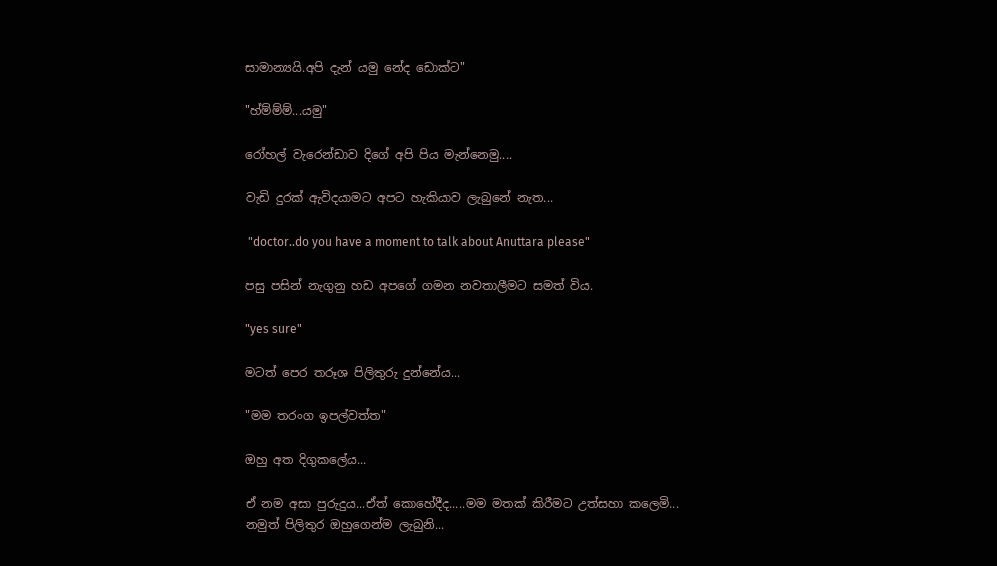සාමාන්‍යයි.අපි දැන් යමු නේද ඩොක්ට"

"හ්ම්ම්ම්...යමු"

රෝහල් වැරෙන්ඩාව දිගේ අපි පිය මැන්නෙමු....

වැඩි දුරක් ඇවිදයාමට අපට හැකියාව ලැබුනේ නැත...

 "doctor..do you have a moment to talk about Anuttara please"

පසු පසින් නැගුනු හඩ අපගේ ගමන නවතාලීමට සමත් විය.

"yes sure"

මටත් පෙර තරූශ පිලිතුරු දුන්නේය...

"මම තරංග ඉපල්වත්ත"

ඔහු අත දිගුකලේය...

ඒ නම අසා පුරුදුය...ඒත් කොහේදීද.....මම මතක් කිරීමට උත්සහා කලෙමි...
නමුත් පිලිතුර ඔහුගෙන්ම ලැබුනි...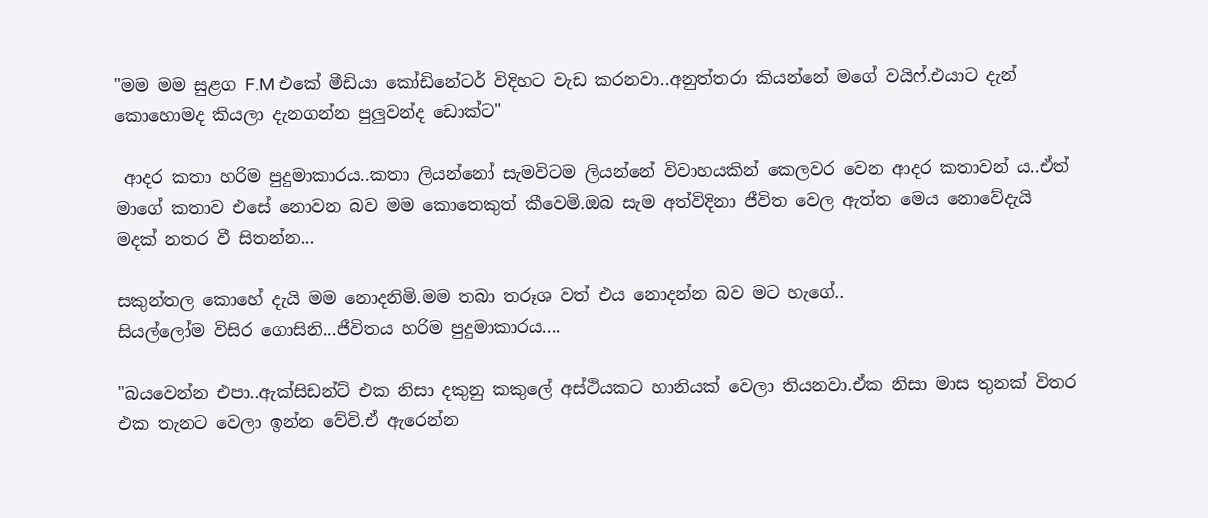"මම මම සුළග F.M එකේ මීඩියා කෝඩිනේටර් විදිහට වැඩ කරනවා..අනුත්තරා කියන්නේ මගේ වයිෆ්.එයාට දැන් කොහොමද කියලා දැනගන්න පුලුවන්ද ඩොක්ට"

 ආදර කතා හරිම පුදුමාකාරය..කතා ලියන්නෝ සැමවිටම ලියන්නේ විවාහයකින් කෙලවර වෙන ආදර කතාවන් ය..ඒත් මාගේ කතාව එසේ නොවන බව මම කොතෙකුත් කීවෙමි.ඔබ සැම අත්විදිනා ජීවිත වෙල ඇත්ත මෙය නොවේදැයි මදක් නතර වී සිතන්න...

සකුන්තල කොහේ දැයි මම නොදනිමි.මම තබා තරූශ වත් එය නොදන්න බව මට හැගේ..
සියල්ලෝම විසිර ගොසිනි...ජීවිතය හරිම පුදුමාකාරය....

"බයවෙන්න එපා..ඇක්සිඩන්ට් එක නිසා දකුනු කකුලේ අස්ථියකට හානියක් වෙලා තියනවා.ඒක නිසා මාස තුනක් විතර එක තැනට වෙලා ඉන්න වේවි.ඒ ඇරෙන්න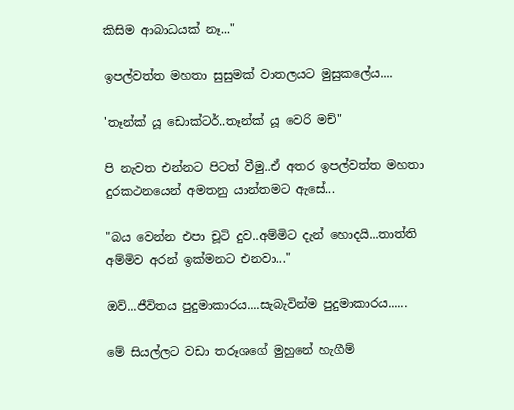කිසිම ආබාධයක් නෑ..."

ඉපල්වත්ත මහතා සුසුමක් වාතලයට මුසුකලේය....

'තෑන්ක් යූ ඩොක්ටර්..තෑන්ක් යූ වෙරි මච්"

පි නැවත එන්නට පිටත් වීමු..ඒ අතර ඉපල්වත්ත මහතා දුරකථනයෙන් අමතනු යාන්තමට ඇසේ...

"බය වෙන්න එපා චූටි දුව..අම්මිට දැන් හොදයි...තාත්ති අම්මිව අරන් ඉක්මනට එනවා..."

ඔව්...ජීවිතය පුදුමාකාරය....සැබැවින්ම පුදුමාකාරය......

මේ සියල්ලට වඩා තරූශගේ මුහුනේ හැගීම්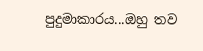පුදුමාකාරය...ඔහු තව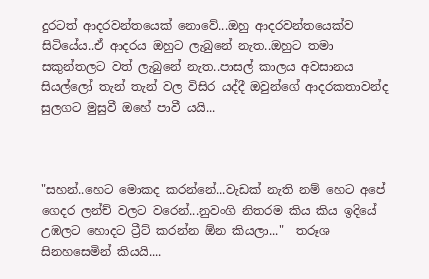දුරටත් ආදරවන්තයෙක් නොවේ...ඔහු ආදරවන්තයෙක්ව සිටියේය..ඒ ආදරය ඔහුට ලැබුනේ නැත..ඔහුට තමා සකුන්තලට වත් ලැබුනේ නැත..පාසල් කාලය අවසානය සියල්ලෝ තැන් තැන් වල විසිර යද්දී ඔවුන්ගේ ආදරකතාවන්ද සුලගට මුසුවී ඔහේ පාවී යයි...



"සහන්..හෙට මොකද කරන්නේ...වැඩක් නැති නම් හෙට අපේ ගෙදර ලන්ච් වලට වරෙන්...නුවංගි නිතරම කිය කිය ඉදියේ උඹලට හොදට ට්‍රීට් කරන්න ඕන කියලා..."  තරූශ සිනහසෙමින් කියයි....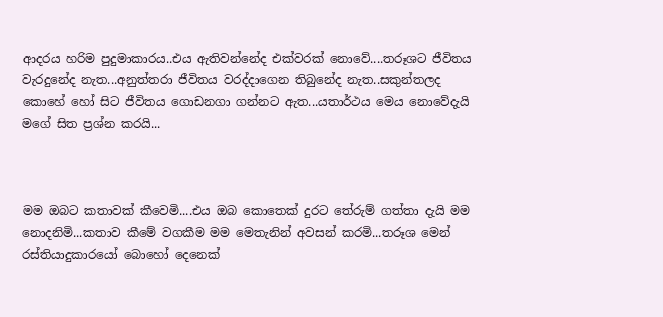ආදරය හරිම පුදුමාකාරය..එය ඇතිවන්නේද එක්වරක් නොවේ....තරූශට ජීවිතය වැරදුනේද නැත...අනුත්තරා ජීවිතය වරද්දාගෙන තිබුනේද නැත..සකුන්තලද කොහේ හෝ සිට ජීවිතය ගොඩනගා ගන්නට ඇත...යතාර්ථය මෙය නොවේදැයි මගේ සිත ප්‍රශ්න කරයි...



මම ඔබට කතාවක් කීවෙමි....එය ඔබ කොතෙක් දුරට තේරුම් ගත්තා දැයි මම නොදනිමි...කතාව කීමේ වගකීම මම මෙතැනින් අවසන් කරමි...තරූශ මෙන් රස්තියාදුකාරයෝ බොහෝ දෙනෙක්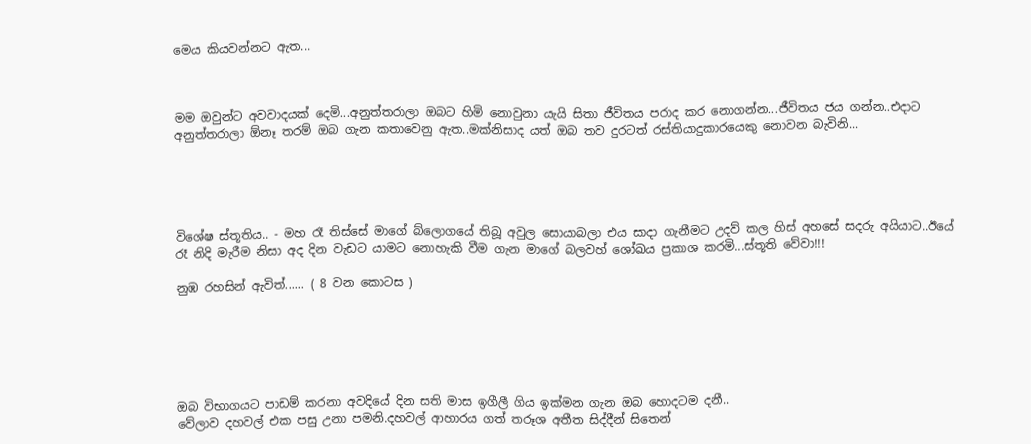මෙය කියවන්නට ඇත...



මම ඔවුන්ට අවවාදයක් දෙමි...අනුත්තරාලා ඔබට හිමි නොවුනා යැයි සිතා ජීවිතය පරාද කර නොගන්න...ජීවිතය ජය ගන්න..එදාට අනුත්තරාලා ඕනෑ තරම් ඔබ ගැන කතාවෙනු ඇත..මක්නිසාද යත් ඔබ තව දුරටත් රස්තියාදුකාරයෙකු නොවන බැවිනි...





විශේෂ ස්තූතිය.. - මහ රෑ තිස්සේ මාගේ බ්ලොගයේ තිබූ අවුල සොයාබලා එය සාදා ගැනීමට උදව් කල හිස් අහසේ සදරු අයියාට..ඊයේ රෑ නිදි මැරීම නිසා අද දින වැඩට යාමට නොහැකි වීම ගැන මාගේ බලවහ් ශෝඛය ප්‍රකාශ කරමි...ස්තූති වේවා!!!

නුඹ රහසින් ඇවිත්...... ( 8 වන කොටස )






ඔබ විභාගයට පාඩම් කරනා අවදියේ දින සති මාස ඉගීලී ගිය ඉක්මන ගැන ඔබ හොදටම දනී..
වේලාව දහවල් එක පසු උනා පමනි.දහවල් ආහාරය ගත් තරූශ අතීත සිද්දීන් සිතෙන්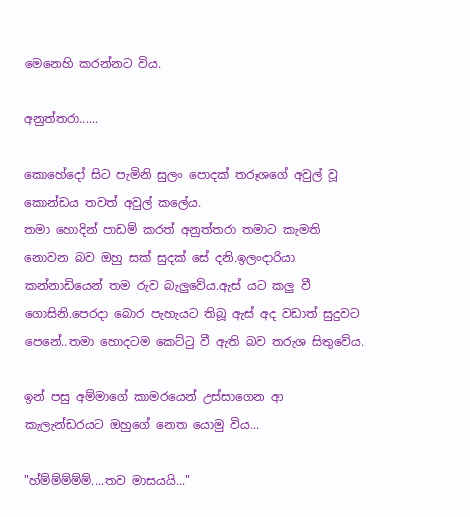මෙනෙහි කරන්නට විය.

අනුත්තරා......

කොහේදෝ සිට පැමිනි සුලං පොදක් තරූශගේ අවුල් වූ කොන්ඩය තවත් අවුල් කලේය.
තමා හොදින් පාඩම් කරත් අනුත්තරා තමාට කැමති නොවන බව ඔහු සක් සුදක් සේ දනි.ඉලංදාරියා කන්නාඩියෙන් තම රුව බැලුවේය.ඇස් යට කලු වී ගොසිනි.පෙරදා බොර පැහැයට තිබූ ඇස් අද වඩාත් සුදුවට පෙනේ..තමා හොදටම කෙට්ටු වී ඇති බව තරුශ සිතුවේය.

ඉන් පසු අම්මාගේ කාමරයෙන් උස්සාගෙන ආ කැලැන්ඩරයට ඔහුගේ නෙත යොමු විය...

"හ්ම්ම්ම්ම්ම්....තව මාසයයි..."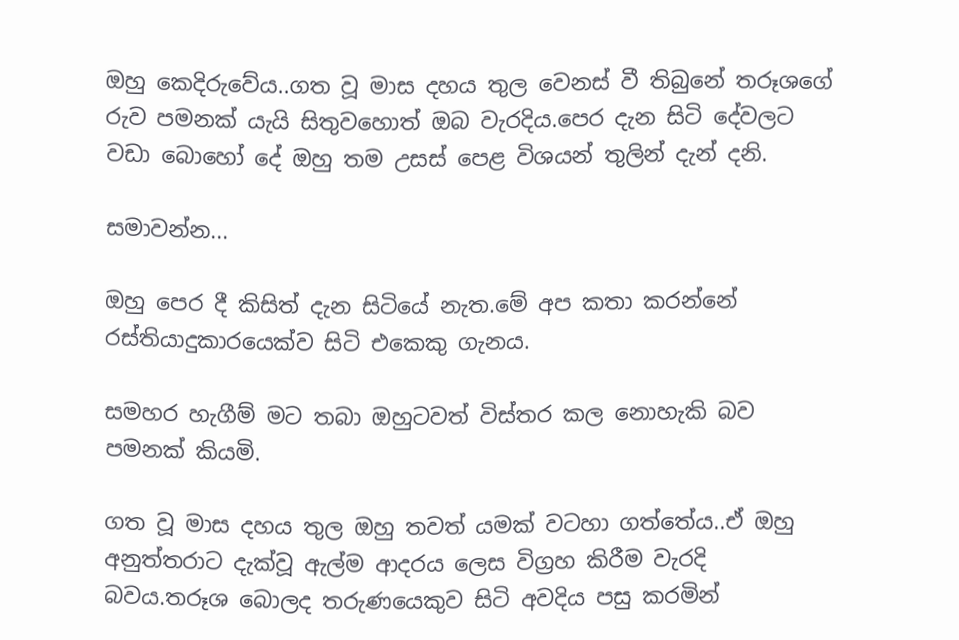ඔහු කෙදිරුවේය..ගත වූ මාස දහය තුල වෙනස් වී තිබුනේ තරූශගේ රුව පමනක් යැයි සිතුවහොත් ඔබ වැරදිය.පෙර දැන සිටි දේවලට වඩා බොහෝ දේ ඔහු තම උසස් පෙළ විශයන් තුලින් දැන් දනි.

සමාවන්න...

ඔහු පෙර දී කිසිත් දැන සිටියේ නැත.මේ අප කතා කරන්නේ රස්තියාදුකාරයෙක්ව සිටි එකෙකු ගැනය.

සමහර හැගීම් මට තබා ඔහුටවත් විස්තර කල නොහැකි බව පමනක් කියමි.

ගත වූ මාස දහය තුල ඔහු තවත් යමක් වටහා ගත්තේය..ඒ ඔහු අනුත්තරාට දැක්වූ ඇල්ම ආදරය ලෙස විග්‍රහ කිරීම වැරදි බවය.තරූශ බොලද තරුණයෙකුව සිටි අවදිය පසු කරමින්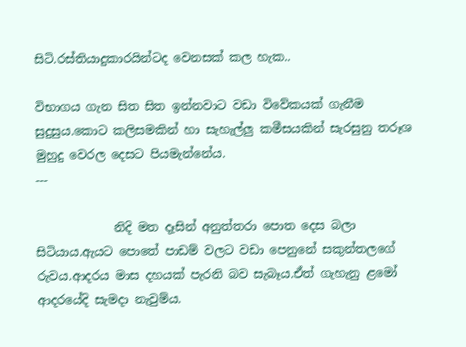සිටි.රස්තියාදුකාරයින්ටද වෙනසක් කල හැක..

විභාගය ගැන සිත සිත ඉන්නවාට වඩා විවේකයක් ගැනීම සුදුසුය.කොට කලිසමකින් හා සැහැල්ලු කමීසයකින් සැරසුනු තරූශ මුහුදු වෙරල දෙසට පියමැන්නේය.
---

             නිදි මත දෑසින් අනුත්තරා පොත දෙස බලා සිටියාය.ඇයට පොතේ පාඩම් වලට වඩා පෙනුනේ සකුන්තලගේ රුවය.ආදරය මාස දහයක් පැරනි බව සැබෑය.ඒත් ගැහැනු ළමෝ ආදරයේදි සැමදා නැවුම්ය.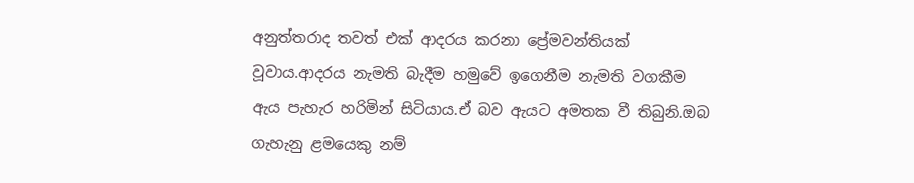අනුත්තරාද තවත් එක් ආදරය කරනා ප්‍රේමවන්තියක් වූවාය.ආදරය නැමති බැදීම හමුවේ ඉගෙනීම නැමති වගකීම ඇය පැහැර හරිමින් සිටියාය.ඒ බව ඇයට අමතක වී තිබුනි.ඔබ ගැහැනු ළමයෙකු නම්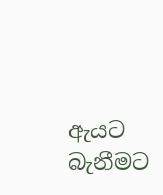ඇයට බැනීමට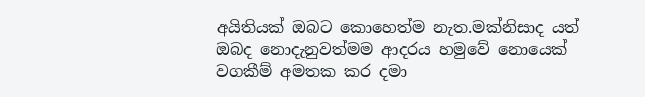අයිතියක් ඔබට කොහෙත්ම නැත.මක්නිසාද යත් ඔබද නොදැනුවත්මම ආදරය හමුවේ නොයෙක් වගකීම් අමතක කර දමා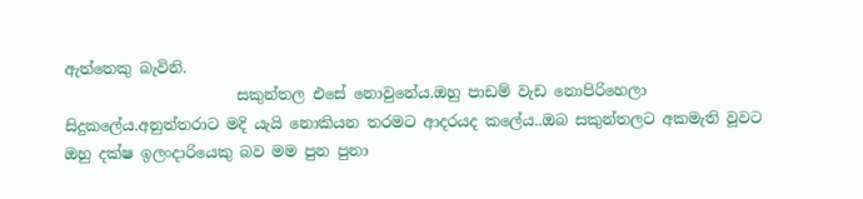ඇත්තෙකු බැවිනි.
                       සකුන්තල එසේ නොවුනේය.ඔහු පාඩම් වැඩ නොපිරිහෙලා සිදුකලේය.අනුත්තරාට මදි යැයි නොකියන තරමට ආදරයද කලේය..ඔබ සකුන්තලට අකමැති වූවට ඔහු දක්ෂ ඉලංදාරියෙකු බව මම පුන පුනා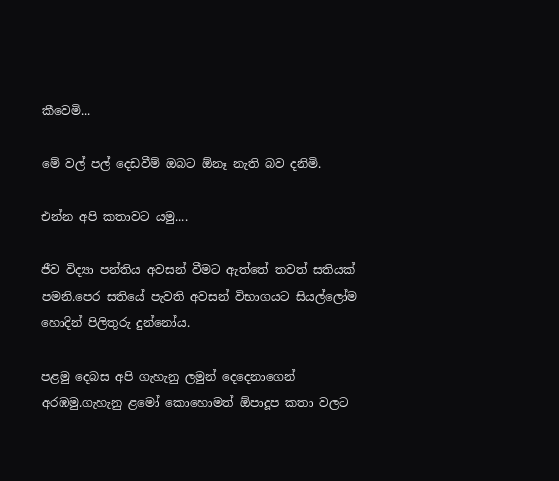කීවෙමි...

මේ වල් පල් දෙඩවීම් ඔබට ඕනෑ නැති බව දනිමි.

එන්න අපි කතාවට යමු....

ජීව විද්‍යා පන්තිය අවසන් වීමට ඇත්තේ තවත් සතියක් පමනි.පෙර සතියේ පැවති අවසන් විභාගයට සියල්ලෝම හොදින් පිලිතුරු දුන්නෝය.

පළමු දෙබස අපි ගැහැනු ලමුන් දෙදෙනාගෙන් අරඹමු.ගැහැනු ළමෝ කොහොමත් ඕපාදූප කතා වලට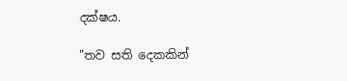දක්ෂය.

"තව සති දෙකකින්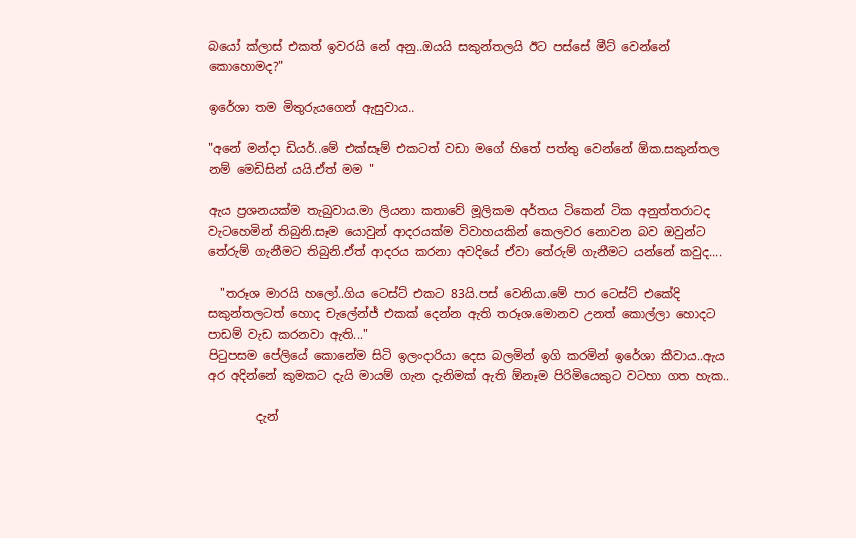බයෝ ක්ලාස් එකත් ඉවරයි නේ අනු..ඔයයි සකුන්තලයි ඊට පස්සේ මීට් වෙන්නේ කොහොමද?"

ඉරේශා තම මිතුරුයගෙන් ඇසුවාය..

"අනේ මන්දා ඩියර්..මේ එක්සෑම් එකටත් වඩා මගේ හිතේ පත්තු වෙන්නේ ඕක.සකුන්තල නම් මෙඩිසින් යයි.ඒත් මම "

ඇය ප්‍රශනයක්ම තැබුවාය.මා ලියනා කතාවේ මූලිකම අර්තය ටිකෙන් ටික අනුත්තරාටද වැටහෙමින් තිබුනි.සෑම යොවුන් ආදරයක්ම විවාහයකින් කෙලවර නොවන බව ඔවුන්ට තේරුම් ගැනීමට තිබුනි.ඒත් ආදරය කරනා අවදියේ ඒවා තේරුම් ගැනීමට යන්නේ කවුද....

  "තරූශ මාරයි හලෝ..ගිය ටෙස්ට් එකට 83යි.පස් වෙනියා.මේ පාර ටෙස්ට් එකේදි සකුන්තලටත් හොද චැලේන්ජ් එකක් දෙන්න ඇති තරූශ.මොනව උනත් කොල්ලා හොදට පාඩම් වැඩ කරනවා ඇති..."
පිටුපසම පේලියේ කොනේම සිටි ඉලංදාරියා දෙස බලමින් ඉගි කරමින් ඉරේශා කීවාය..ඇය අර අදින්නේ කුමකට දැයි මායම් ගැන දැනිමක් ඇති ඕනෑම පිරිමියෙකුට වටහා ගත හැක..

        දැන්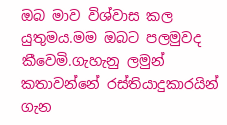ඔබ මාව විශ්වාස කල යුතුමය.මම ඔබට පලමුවද කීවෙමි.ගැහැනු ලමුන් කතාවන්නේ රස්තියාදුකාරයින් ගැන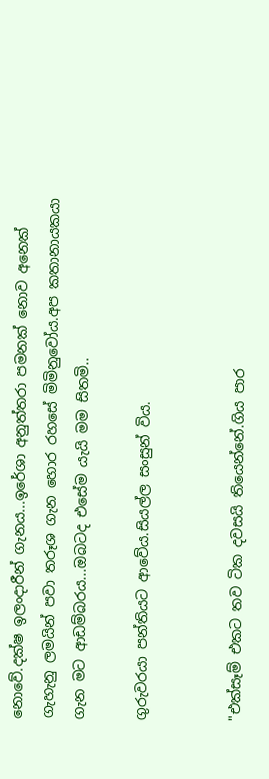නොවේ.දක්ෂ ඉලංදාරීන් ගැනය...ඉරේශා අනුත්තරා පමනක් නොව අනෙක් ගැහැනු ලමයින් පවා තරූශ ගැන හොර රහසේ මිමිනුවෝය.අප කතානායකයා ගැන මට ආඩම්බරය...ඔබටද එසේම යැයි මම සිතමි..

ගුරුවරයා පන්තියට ආවේය.සියල්ල සංසුන් විය.


"එක්සෑම් එකට තව ටික දවසයි තියෙන්නේ.ගිය පාර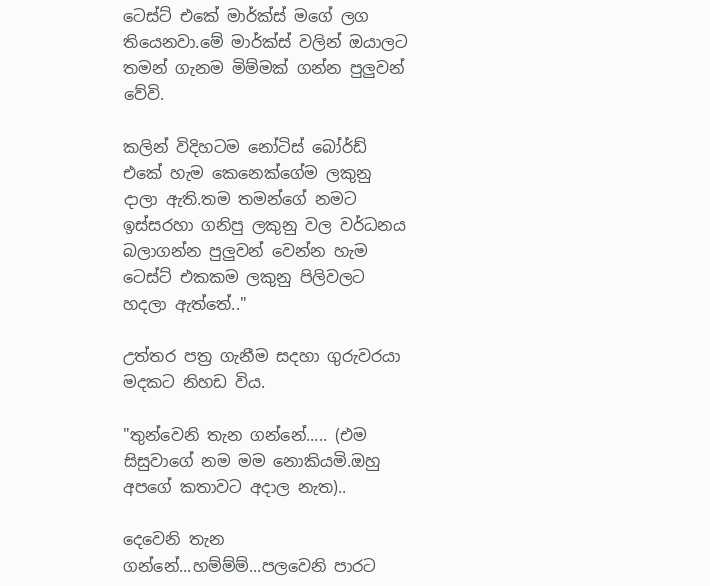ටෙස්ට් එකේ මාර්ක්ස් මගේ ලග තියෙනවා.මේ මාර්ක්ස් වලින් ඔයාලට තමන් ගැනම මිම්මක් ගන්න පුලුවන් වේවි.

කලින් විදිහටම නෝටිස් බෝර්ඩ් එකේ හැම කෙනෙක්ගේම ලකුනු දාලා ඇති.තම තමන්ගේ නමට ඉස්සරහා ගනිපු ලකුනු වල වර්ධනය බලාගන්න පුලුවන් වෙන්න හැම ටෙස්ට් එකකම ලකුනු පිලිවලට හදලා ඇත්තේ.."

උත්තර පත්‍ර ගැනීම සදහා ගුරුවරයා මදකට නිහඩ විය.

"තුන්වෙනි තැන ගන්නේ..... (එම සිසුවාගේ නම මම නොකියමි.ඔහු අපගේ කතාවට අදාල නැත)..

දෙවෙනි තැන ගන්නේ...හම්ම්ම්...පලවෙනි පාරට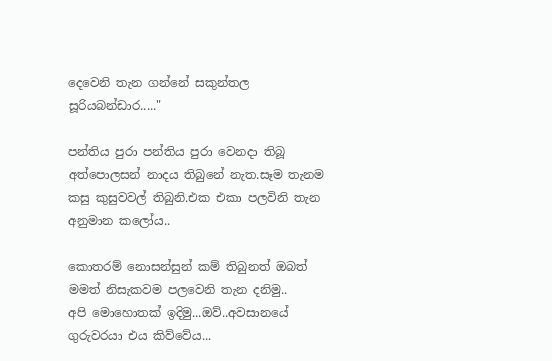දෙවෙනි තැන ගන්නේ සකුන්තල සූරියබන්ඩාර....."

පන්තිය පුරා පන්තිය පුරා වෙනදා තිබූ අත්පොලසන් නාදය තිබුනේ නැත.සෑම තැනම කසු කුසුවවල් තිබුනි.එක එකා පලවිනි තැන අනුමාන කලෝය..

කොතරම් නොසන්සුන් කම් තිබුනත් ඔබත් මමත් නිසැකවම පලවෙනි තැන දනිමු..
අපි මොහොතක් ඉදිමු...ඔව්..අවසානයේ ගුරුවරයා එය කිව්වේය...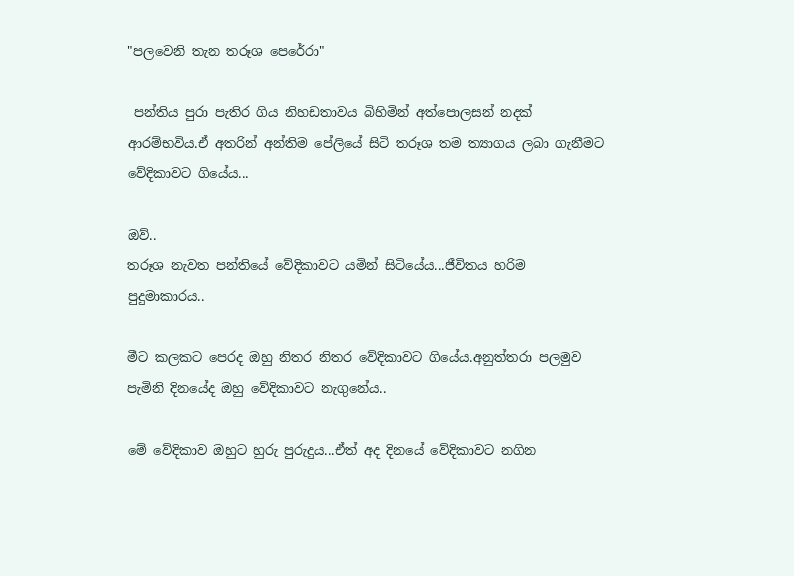"පලවෙනි තැන තරූශ පෙරේරා"

 පන්තිය පුරා පැතිර ගිය නිහඩතාවය බිහිමින් අත්පොලසන් නදක් ආරම්භවිය.ඒ අතරින් අන්තිම පේලියේ සිටි තරූශ තම ත්‍යාගය ලබා ගැනීමට වේදිකාවට ගියේය...

ඔව්..
තරූශ නැවත පන්තියේ වේදිකාවට යමින් සිටියේය...ජීවිතය හරිම පුදුමාකාරය..

මීට කලකට පෙරද ඔහු නිතර නිතර වේදිකාවට ගියේය.අනුත්තරා පලමුව පැමිනි දිනයේද ඔහු වේදිකාවට නැගුනේය..

මේ වේදිකාව ඔහුට හුරු පුරුදුය...ඒත් අද දිනයේ වේදිකාවට නගින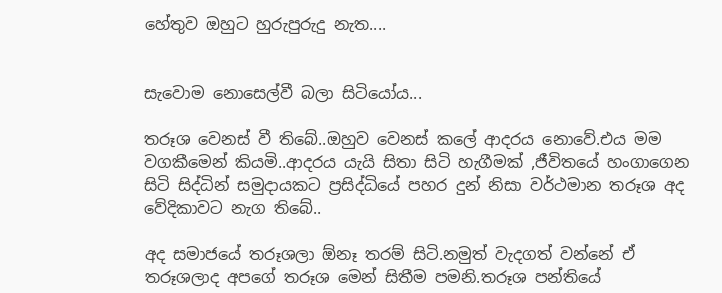හේතුව ඔහුට හුරුපුරුදු නැත....


සැවොම නොසෙල්වී බලා සිටියෝය...

තරූශ වෙනස් වී තිබේ..ඔහුව වෙනස් කලේ ආදරය නොවේ.එය මම වගකීමෙන් කියමි..ආදරය යැයි සිතා සිටි හැගීමක් ,ජීවිතයේ හංගාගෙන සිටි සිද්ධින් සමුදායකට ප්‍රසිද්ධියේ පහර දුන් නිසා වර්ථමාන තරූශ අද වේදිකාවට නැග තිබේ..

අද සමාජයේ තරූශලා ඕනෑ තරම් සිටි.නමුත් වැදගත් වන්නේ ඒ තරූශලාද අපගේ තරූශ මෙන් සිතීම පමනි.තරූශ පන්තියේ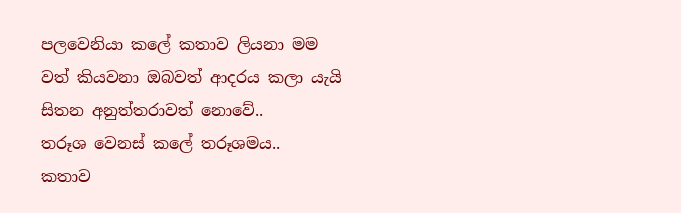පලවෙනියා කලේ කතාව ලියනා මම වත් කියවනා ඔබවත් ආදරය කලා යැයි සිතන අනුත්තරාවත් නොවේ..
තරූශ වෙනස් කලේ තරූශමය..
කතාව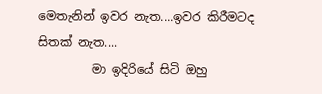මෙතැනින් ඉවර නැත....ඉවර කිරීමටද සිතක් නැත....
         මා ඉදිරියේ සිටි ඔහු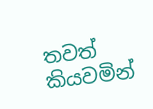තවත් කියවමින්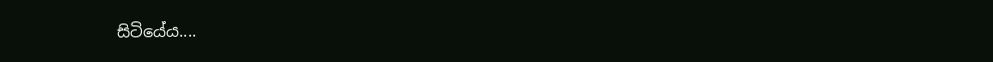සිටියේය....